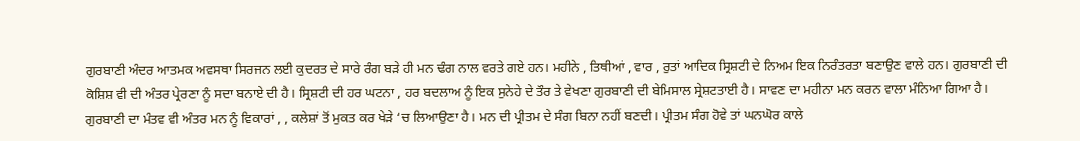ਗੁਰਬਾਣੀ ਅੰਦਰ ਆਤਮਕ ਅਵਸਥਾ ਸਿਰਜਨ ਲਈ ਕੁਦਰਤ ਦੇ ਸਾਰੇ ਰੰਗ ਬੜੇ ਹੀ ਮਨ ਢੰਗ ਨਾਲ ਵਰਤੇ ਗਏ ਹਨ। ਮਹੀਨੇ , ਤਿਥੀਆਂ , ਵਾਰ , ਰੁਤਾਂ ਆਦਿਕ ਸ੍ਰਿਸ਼ਟੀ ਦੇ ਨਿਅਮ ਇਕ ਨਿਰੰਤਰਤਾ ਬਣਾਉਣ ਵਾਲੇ ਹਨ। ਗੁਰਬਾਣੀ ਦੀ ਕੋਸ਼ਿਸ਼ ਵੀ ਦੀ ਅੰਤਰ ਪ੍ਰੇਰਣਾ ਨੂੰ ਸਦਾ ਬਨਾਏ ਦੀ ਹੈ। ਸ੍ਰਿਸ਼ਟੀ ਦੀ ਹਰ ਘਟਨਾ , ਹਰ ਬਦਲਾਅ ਨੂੰ ਇਕ ਸੁਨੇਹੇ ਦੇ ਤੌਰ ਤੇ ਵੇਖਣਾ ਗੁਰਬਾਣੀ ਦੀ ਬੇਮਿਸਾਲ ਸ੍ਰੇਸ਼ਟਤਾਈ ਹੈ। ਸਾਵਣ ਦਾ ਮਹੀਨਾ ਮਨ ਕਰਨ ਵਾਲਾ ਮੰਨਿਆ ਗਿਆ ਹੈ। ਗੁਰਬਾਣੀ ਦਾ ਮੰਤਵ ਵੀ ਅੰਤਰ ਮਨ ਨੂੰ ਵਿਕਾਰਾਂ , , ਕਲੇਸ਼ਾਂ ਤੋਂ ਮੁਕਤ ਕਰ ਖੇੜੇ ‘ਚ ਲਿਆਉਣਾ ਹੈ। ਮਨ ਦੀ ਪ੍ਰੀਤਮ ਦੇ ਸੰਗ ਬਿਨਾ ਨਹੀਂ ਬਣਦੀ। ਪ੍ਰੀਤਮ ਸੰਗ ਹੋਵੇ ਤਾਂ ਘਨਘੋਰ ਕਾਲੇ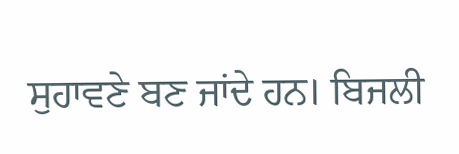ਸੁਹਾਵਣੇ ਬਣ ਜਾਂਦੇ ਹਨ। ਬਿਜਲੀ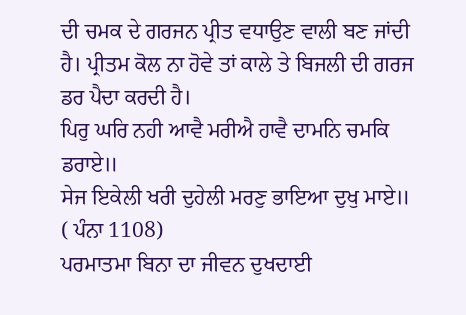ਦੀ ਚਮਕ ਦੇ ਗਰਜਨ ਪ੍ਰੀਤ ਵਧਾਉਣ ਵਾਲੀ ਬਣ ਜਾਂਦੀ ਹੈ। ਪ੍ਰੀਤਮ ਕੋਲ ਨਾ ਹੋਵੇ ਤਾਂ ਕਾਲੇ ਤੇ ਬਿਜਲੀ ਦੀ ਗਰਜ ਡਰ ਪੈਦਾ ਕਰਦੀ ਹੈ।
ਪਿਰੁ ਘਰਿ ਨਹੀ ਆਵੈ ਮਰੀਐ ਹਾਵੈ ਦਾਮਨਿ ਚਮਕਿ ਡਰਾਏ॥
ਸੇਜ ਇਕੇਲੀ ਖਰੀ ਦੁਹੇਲੀ ਮਰਣੁ ਭਾਇਆ ਦੁਖੁ ਮਾਏ॥
( ਪੰਨਾ 1108)
ਪਰਮਾਤਮਾ ਬਿਨਾ ਦਾ ਜੀਵਨ ਦੁਖਦਾਈ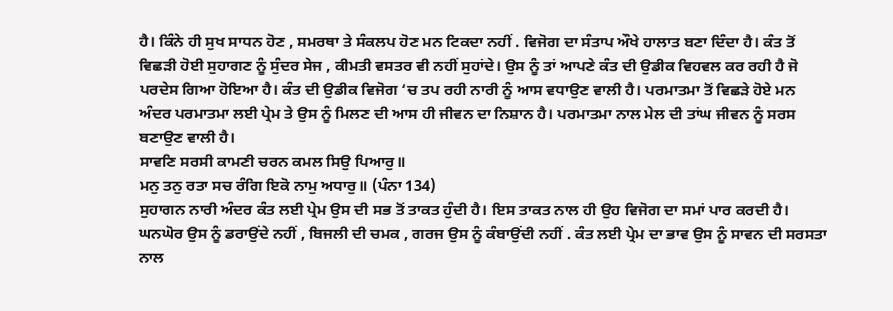ਹੈ। ਕਿੰਨੇ ਹੀ ਸੁਖ ਸਾਧਨ ਹੋਣ , ਸਮਰਥਾ ਤੇ ਸੰਕਲਪ ਹੋਣ ਮਨ ਟਿਕਦਾ ਨਹੀਂ . ਵਿਜੋਗ ਦਾ ਸੰਤਾਪ ਔਖੇ ਹਾਲਾਤ ਬਣਾ ਦਿੰਦਾ ਹੈ। ਕੰਤ ਤੋਂ ਵਿਛੜੀ ਹੋਈ ਸੁਹਾਗਣ ਨੂੰ ਸੁੰਦਰ ਸੇਜ , ਕੀਮਤੀ ਵਸਤਰ ਵੀ ਨਹੀਂ ਸੁਹਾਂਦੇ। ਉਸ ਨੂੰ ਤਾਂ ਆਪਣੇ ਕੰਤ ਦੀ ਉਡੀਕ ਵਿਹਵਲ ਕਰ ਰਹੀ ਹੈ ਜੋ ਪਰਦੇਸ ਗਿਆ ਹੋਇਆ ਹੈ। ਕੰਤ ਦੀ ਉਡੀਕ ਵਿਜੋਗ ‘ਚ ਤਪ ਰਹੀ ਨਾਰੀ ਨੂੰ ਆਸ ਵਧਾਉਣ ਵਾਲੀ ਹੈ। ਪਰਮਾਤਮਾ ਤੋਂ ਵਿਛੜੇ ਹੋਏ ਮਨ ਅੰਦਰ ਪਰਮਾਤਮਾ ਲਈ ਪ੍ਰੇਮ ਤੇ ਉਸ ਨੂੰ ਮਿਲਣ ਦੀ ਆਸ ਹੀ ਜੀਵਨ ਦਾ ਨਿਸ਼ਾਨ ਹੈ। ਪਰਮਾਤਮਾ ਨਾਲ ਮੇਲ ਦੀ ਤਾਂਘ ਜੀਵਨ ਨੂੰ ਸਰਸ ਬਣਾਉਣ ਵਾਲੀ ਹੈ।
ਸਾਵਣਿ ਸਰਸੀ ਕਾਮਣੀ ਚਰਨ ਕਮਲ ਸਿਉ ਪਿਆਰੁ॥
ਮਨੁ ਤਨੁ ਰਤਾ ਸਚ ਰੰਗਿ ਇਕੋ ਨਾਮੁ ਅਧਾਰੁ॥ (ਪੰਨਾ 134)
ਸੁਹਾਗਨ ਨਾਰੀ ਅੰਦਰ ਕੰਤ ਲਈ ਪ੍ਰੇਮ ਉਸ ਦੀ ਸਭ ਤੋਂ ਤਾਕਤ ਹੁੰਦੀ ਹੈ। ਇਸ ਤਾਕਤ ਨਾਲ ਹੀ ਉਹ ਵਿਜੋਗ ਦਾ ਸਮਾਂ ਪਾਰ ਕਰਦੀ ਹੈ। ਘਨਘੋਰ ਉਸ ਨੂੰ ਡਰਾਉਂਦੇ ਨਹੀਂ , ਬਿਜਲੀ ਦੀ ਚਮਕ , ਗਰਜ ਉਸ ਨੂੰ ਕੰਬਾਉਂਦੀ ਨਹੀਂ . ਕੰਤ ਲਈ ਪ੍ਰੇਮ ਦਾ ਭਾਵ ਉਸ ਨੂੰ ਸਾਵਨ ਦੀ ਸਰਸਤਾ ਨਾਲ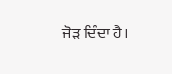ਜੋੜ ਦਿੰਦਾ ਹੈ।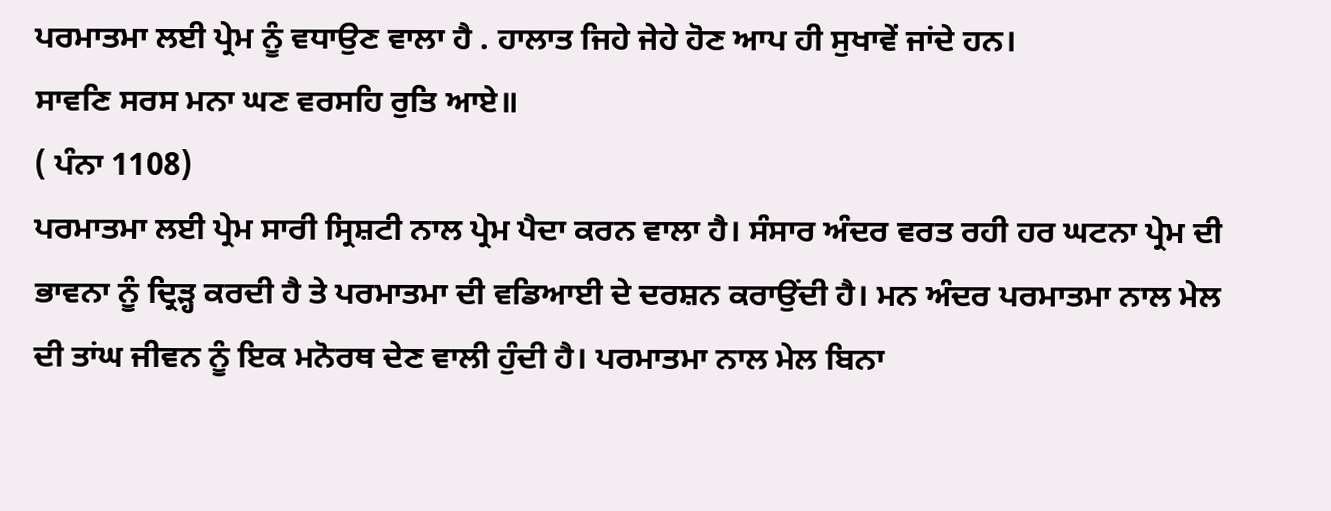ਪਰਮਾਤਮਾ ਲਈ ਪ੍ਰੇਮ ਨੂੰ ਵਧਾਉਣ ਵਾਲਾ ਹੈ . ਹਾਲਾਤ ਜਿਹੇ ਜੇਹੇ ਹੋਣ ਆਪ ਹੀ ਸੁਖਾਵੇਂ ਜਾਂਦੇ ਹਨ।
ਸਾਵਣਿ ਸਰਸ ਮਨਾ ਘਣ ਵਰਸਹਿ ਰੁਤਿ ਆਏ॥
( ਪੰਨਾ 1108)
ਪਰਮਾਤਮਾ ਲਈ ਪ੍ਰੇਮ ਸਾਰੀ ਸ੍ਰਿਸ਼ਟੀ ਨਾਲ ਪ੍ਰੇਮ ਪੈਦਾ ਕਰਨ ਵਾਲਾ ਹੈ। ਸੰਸਾਰ ਅੰਦਰ ਵਰਤ ਰਹੀ ਹਰ ਘਟਨਾ ਪ੍ਰੇਮ ਦੀ ਭਾਵਨਾ ਨੂੰ ਦ੍ਰਿੜ੍ਹ ਕਰਦੀ ਹੈ ਤੇ ਪਰਮਾਤਮਾ ਦੀ ਵਡਿਆਈ ਦੇ ਦਰਸ਼ਨ ਕਰਾਉਂਦੀ ਹੈ। ਮਨ ਅੰਦਰ ਪਰਮਾਤਮਾ ਨਾਲ ਮੇਲ ਦੀ ਤਾਂਘ ਜੀਵਨ ਨੂੰ ਇਕ ਮਨੋਰਥ ਦੇਣ ਵਾਲੀ ਹੁੰਦੀ ਹੈ। ਪਰਮਾਤਮਾ ਨਾਲ ਮੇਲ ਬਿਨਾ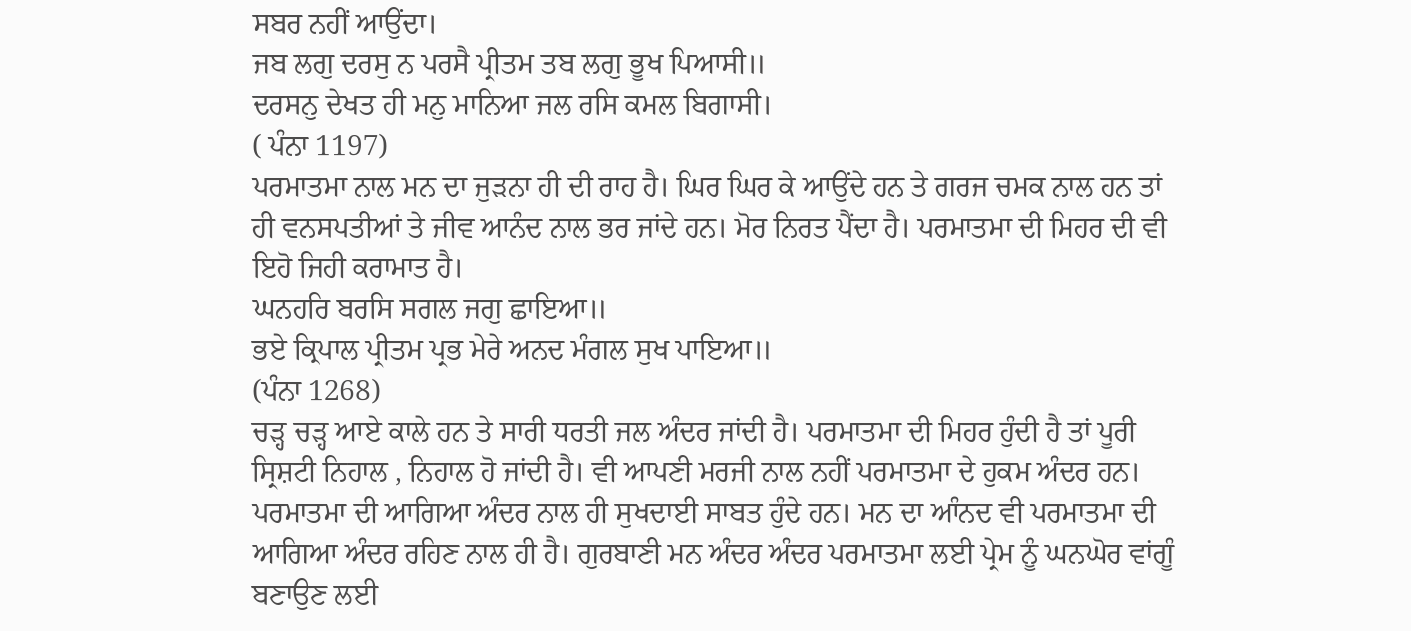ਸਬਰ ਨਹੀਂ ਆਉਂਦਾ।
ਜਬ ਲਗੁ ਦਰਸੁ ਨ ਪਰਸੈ ਪ੍ਰੀਤਮ ਤਬ ਲਗੁ ਭੂਖ ਪਿਆਸੀ॥
ਦਰਸਨੁ ਦੇਖਤ ਹੀ ਮਨੁ ਮਾਨਿਆ ਜਲ ਰਸਿ ਕਮਲ ਬਿਗਾਸੀ।
( ਪੰਨਾ 1197)
ਪਰਮਾਤਮਾ ਨਾਲ ਮਨ ਦਾ ਜੁੜਨਾ ਹੀ ਦੀ ਰਾਹ ਹੈ। ਘਿਰ ਘਿਰ ਕੇ ਆਉਂਦੇ ਹਨ ਤੇ ਗਰਜ ਚਮਕ ਨਾਲ ਹਨ ਤਾਂ ਹੀ ਵਨਸਪਤੀਆਂ ਤੇ ਜੀਵ ਆਨੰਦ ਨਾਲ ਭਰ ਜਾਂਦੇ ਹਨ। ਮੋਰ ਨਿਰਤ ਪੈਂਦਾ ਹੈ। ਪਰਮਾਤਮਾ ਦੀ ਮਿਹਰ ਦੀ ਵੀ ਇਹੋ ਜਿਹੀ ਕਰਾਮਾਤ ਹੈ।
ਘਨਹਰਿ ਬਰਸਿ ਸਗਲ ਜਗੁ ਛਾਇਆ॥
ਭਏ ਕ੍ਰਿਪਾਲ ਪ੍ਰੀਤਮ ਪ੍ਰਭ ਮੇਰੇ ਅਨਦ ਮੰਗਲ ਸੁਖ ਪਾਇਆ॥
(ਪੰਨਾ 1268)
ਚੜ੍ਹ ਚੜ੍ਹ ਆਏ ਕਾਲੇ ਹਨ ਤੇ ਸਾਰੀ ਧਰਤੀ ਜਲ ਅੰਦਰ ਜਾਂਦੀ ਹੈ। ਪਰਮਾਤਮਾ ਦੀ ਮਿਹਰ ਹੁੰਦੀ ਹੈ ਤਾਂ ਪੂਰੀ ਸ੍ਰਿਸ਼ਟੀ ਨਿਹਾਲ , ਨਿਹਾਲ ਹੋ ਜਾਂਦੀ ਹੈ। ਵੀ ਆਪਣੀ ਮਰਜੀ ਨਾਲ ਨਹੀਂ ਪਰਮਾਤਮਾ ਦੇ ਹੁਕਮ ਅੰਦਰ ਹਨ। ਪਰਮਾਤਮਾ ਦੀ ਆਗਿਆ ਅੰਦਰ ਨਾਲ ਹੀ ਸੁਖਦਾਈ ਸਾਬਤ ਹੁੰਦੇ ਹਨ। ਮਨ ਦਾ ਆੰਨਦ ਵੀ ਪਰਮਾਤਮਾ ਦੀ ਆਗਿਆ ਅੰਦਰ ਰਹਿਣ ਨਾਲ ਹੀ ਹੈ। ਗੁਰਬਾਣੀ ਮਨ ਅੰਦਰ ਅੰਦਰ ਪਰਮਾਤਮਾ ਲਈ ਪ੍ਰੇਮ ਨੂੰ ਘਨਘੋਰ ਵਾਂਗੂੰ ਬਣਾਉਣ ਲਈ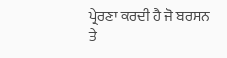ਪ੍ਰੇਰਣਾ ਕਰਦੀ ਹੈ ਜੋ ਬਰਸਨ ਤੇ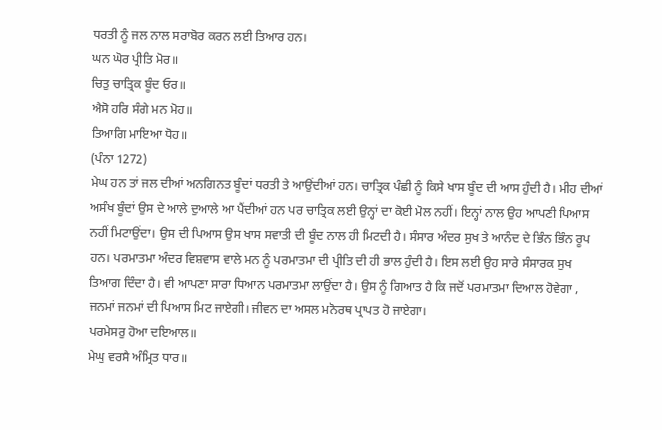ਧਰਤੀ ਨੂੰ ਜਲ ਨਾਲ ਸਰਾਬੋਰ ਕਰਨ ਲਈ ਤਿਆਰ ਹਨ।
ਘਨ ਘੋਰ ਪ੍ਰੀਤਿ ਮੋਰ॥
ਚਿਤੁ ਚਾਤ੍ਰਿਕ ਬੂੰਦ ਓਰ॥
ਐਸੋ ਹਰਿ ਸੰਗੇ ਮਨ ਮੋਹ॥
ਤਿਆਗਿ ਮਾਇਆ ਧੋਹ॥
(ਪੰਨਾ 1272)
ਮੇਘ ਹਨ ਤਾਂ ਜਲ ਦੀਆਂ ਅਨਗਿਨਤ ਬੂੰਦਾਂ ਧਰਤੀ ਤੇ ਆਉਂਦੀਆਂ ਹਨ। ਚਾਤ੍ਰਿਕ ਪੰਛੀ ਨੂੰ ਕਿਸੇ ਖਾਸ ਬੂੰਦ ਦੀ ਆਸ ਹੁੰਦੀ ਹੈ। ਮੀਹ ਦੀਆਂ ਅਸੰਖ ਬੂੰਦਾਂ ਉਸ ਦੇ ਆਲੇ ਦੁਆਲੇ ਆ ਪੈਂਦੀਆਂ ਹਨ ਪਰ ਚਾਤ੍ਰਿਕ ਲਈ ਉਨ੍ਹਾਂ ਦਾ ਕੋਈ ਮੋਲ ਨਹੀਂ। ਇਨ੍ਹਾਂ ਨਾਲ ਉਹ ਆਪਣੀ ਪਿਆਸ ਨਹੀਂ ਮਿਟਾਉਂਦਾ। ਉਸ ਦੀ ਪਿਆਸ ਉਸ ਖਾਸ ਸਵਾਤੀ ਦੀ ਬੂੰਦ ਨਾਲ ਹੀ ਮਿਟਦੀ ਹੈ। ਸੰਸਾਰ ਅੰਦਰ ਸੁਖ ਤੇ ਆਨੰਦ ਦੇ ਭਿੰਨ ਭਿੰਨ ਰੂਪ ਹਨ। ਪਰਮਾਤਮਾ ਅੰਦਰ ਵਿਸ਼ਵਾਸ ਵਾਲੇ ਮਨ ਨੂੰ ਪਰਮਾਤਮਾ ਦੀ ਪ੍ਰੀਤਿ ਦੀ ਹੀ ਭਾਲ ਹੁੰਦੀ ਹੈ। ਇਸ ਲਈ ਉਹ ਸਾਰੇ ਸੰਸਾਰਕ ਸੁਖ ਤਿਆਗ ਦਿੰਦਾ ਹੈ। ਵੀ ਆਪਣਾ ਸਾਰਾ ਧਿਆਨ ਪਰਮਾਤਮਾ ਲਾਉਂਦਾ ਹੈ। ਉਸ ਨੂੰ ਗਿਆਤ ਹੈ ਕਿ ਜਦੋਂ ਪਰਮਾਤਮਾ ਦਿਆਲ ਹੋਵੇਗਾ , ਜਨਮਾਂ ਜਨਮਾਂ ਦੀ ਪਿਆਸ ਮਿਟ ਜਾਏਗੀ। ਜੀਵਨ ਦਾ ਅਸਲ ਮਨੋਰਥ ਪ੍ਰਾਪਤ ਹੋ ਜਾਏਗਾ।
ਪਰਮੇਸਰੁ ਹੋਆ ਦਇਆਲ॥
ਮੇਘੁ ਵਰਸੈ ਅੰਮ੍ਰਿਤ ਧਾਰ॥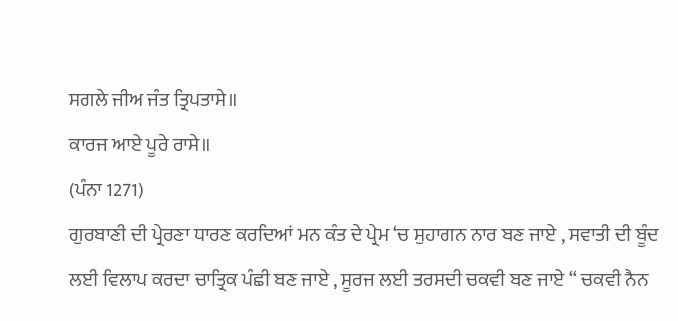ਸਗਲੇ ਜੀਅ ਜੰਤ ਤ੍ਰਿਪਤਾਸੇ॥
ਕਾਰਜ ਆਏ ਪੂਰੇ ਰਾਸੇ॥
(ਪੰਨਾ 1271)
ਗੁਰਬਾਣੀ ਦੀ ਪ੍ਰੇਰਣਾ ਧਾਰਣ ਕਰਦਿਆਂ ਮਨ ਕੰਤ ਦੇ ਪ੍ਰੇਮ ‘ਚ ਸੁਹਾਗਨ ਨਾਰ ਬਣ ਜਾਏ , ਸਵਾਤੀ ਦੀ ਬੂੰਦ ਲਈ ਵਿਲਾਪ ਕਰਦਾ ਚਾਤ੍ਰਿਕ ਪੰਛੀ ਬਣ ਜਾਏ , ਸੂਰਜ ਲਈ ਤਰਸਦੀ ਚਕਵੀ ਬਣ ਜਾਏ “ ਚਕਵੀ ਨੈਨ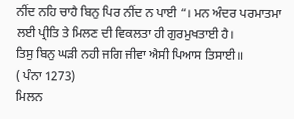ਨੀਂਦ ਨਹਿ ਚਾਹੈ ਬਿਨੁ ਪਿਰ ਨੀਂਦ ਨ ਪਾਈ “। ਮਨ ਅੰਦਰ ਪਰਮਾਤਮਾ ਲਈ ਪ੍ਰੀਤਿ ਤੇ ਮਿਲਣ ਦੀ ਵਿਕਲਤਾ ਹੀ ਗੁਰਮੁਖਤਾਈ ਹੈ।
ਤਿਸੁ ਬਿਨੁ ਘੜੀ ਨਹੀ ਜਗਿ ਜੀਵਾ ਐਸੀ ਪਿਆਸ ਤਿਸਾਈ॥
( ਪੰਨਾ 1273)
ਮਿਲਨ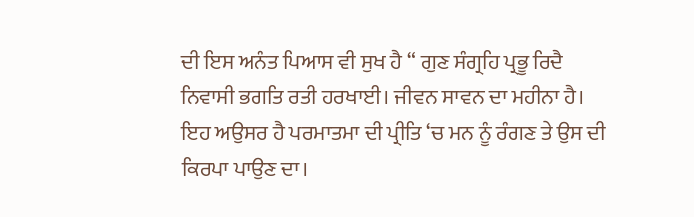ਦੀ ਇਸ ਅਨੰਤ ਪਿਆਸ ਵੀ ਸੁਖ ਹੈ “ ਗੁਣ ਸੰਗ੍ਰਹਿ ਪ੍ਰਭੂ ਰਿਦੈ ਨਿਵਾਸੀ ਭਗਤਿ ਰਤੀ ਹਰਖਾਈ। ਜੀਵਨ ਸਾਵਨ ਦਾ ਮਹੀਨਾ ਹੈ। ਇਹ ਅਉਸਰ ਹੈ ਪਰਮਾਤਮਾ ਦੀ ਪ੍ਰੀਤਿ ‘ਚ ਮਨ ਨੂੰ ਰੰਗਣ ਤੇ ਉਸ ਦੀ ਕਿਰਪਾ ਪਾਉਣ ਦਾ।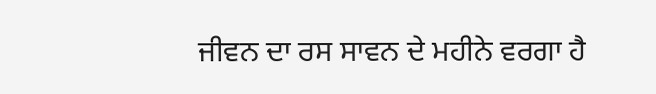ਜੀਵਨ ਦਾ ਰਸ ਸਾਵਨ ਦੇ ਮਹੀਨੇ ਵਰਗਾ ਹੈ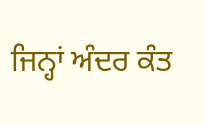ਜਿਨ੍ਹਾਂ ਅੰਦਰ ਕੰਤ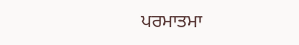ਪਰਮਾਤਮਾ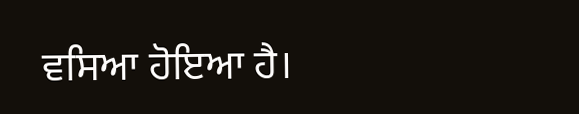ਵਸਿਆ ਹੋਇਆ ਹੈ।